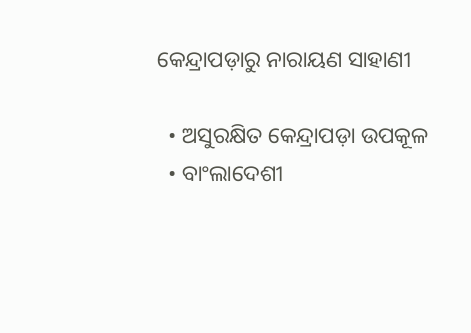କେନ୍ଦ୍ରାପଡ଼ାରୁ ନାରାୟଣ ସାହାଣୀ

  • ଅସୁରକ୍ଷିତ କେନ୍ଦ୍ରାପଡ଼ା ଉପକୂଳ
  • ବାଂଲାଦେଶୀ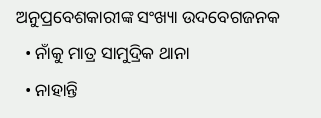ଅନୁପ୍ରବେଶକାରୀଙ୍କ ସଂଖ୍ୟା ଉଦବେଗଜନକ
  • ନାଁକୁ ମାତ୍ର ସାମୁଦ୍ରିକ ଥାନା
  • ନାହାନ୍ତି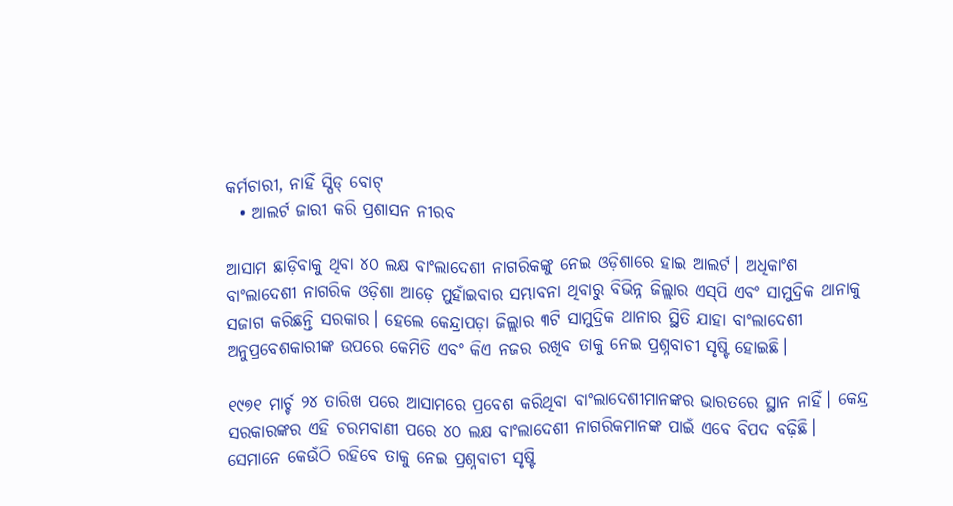କର୍ମଚାରୀ, ନାହିଁ ସ୍ପିଡ୍ ବୋଟ୍
  • ଆଲର୍ଟ ଜାରୀ କରି ପ୍ରଶାସନ ନୀରବ

ଆସାମ ଛାଡ଼ିବାକୁ ଥିବା ୪୦ ଲକ୍ଷ ବାଂଲାଦେଶୀ ନାଗରିକଙ୍କୁ ନେଇ ଓଡ଼ିଶାରେ ହାଇ ଆଲର୍ଟ। ଅଧିକାଂଶ ବାଂଲାଦେଶୀ ନାଗରିକ ଓଡ଼ିଶା ଆଡ଼େ ମୁହାଁଇବାର ସମ୍ଭାବନା ଥିବାରୁ ବିଭିନ୍ନ ଜିଲ୍ଲାର ଏସ୍‌ପି ଏବଂ ସାମୁଦ୍ରିକ ଥାନାକୁ ସଜାଗ କରିଛନ୍ତି ସରକାର। ହେଲେ କେନ୍ଦ୍ରାପଡ଼ା ଜିଲ୍ଲାର ୩ଟି ସାମୁଦ୍ରିକ ଥାନାର ସ୍ଥିତି ଯାହା ବାଂଲାଦେଶୀ ଅନୁପ୍ରବେଶକାରୀଙ୍କ ଉପରେ କେମିତି ଏବଂ କିଏ ନଜର ରଖିବ ତାକୁ ନେଇ ପ୍ରଶ୍ନବାଚୀ ସୃଷ୍ଟି ହୋଇଛି।

୧୯୭୧ ମାର୍ଚ୍ଚ ୨୪ ତାରିଖ ପରେ ଆସାମରେ ପ୍ରବେଶ କରିଥିବା ବାଂଲାଦେଶୀମାନଙ୍କର ଭାରତରେ ସ୍ଥାନ ନାହିଁ। କେନ୍ଦ୍ର ସରକାରଙ୍କର ଏହି ଚରମବାଣୀ ପରେ ୪୦ ଲକ୍ଷ ବାଂଲାଦେଶୀ ନାଗରିକମାନଙ୍କ ପାଇଁ ଏବେ ବିପଦ ବଢ଼ିଛି। ସେମାନେ କେଉଁଠି ରହିବେ ତାକୁ ନେଇ ପ୍ରଶ୍ନବାଚୀ ସୃଷ୍ଟି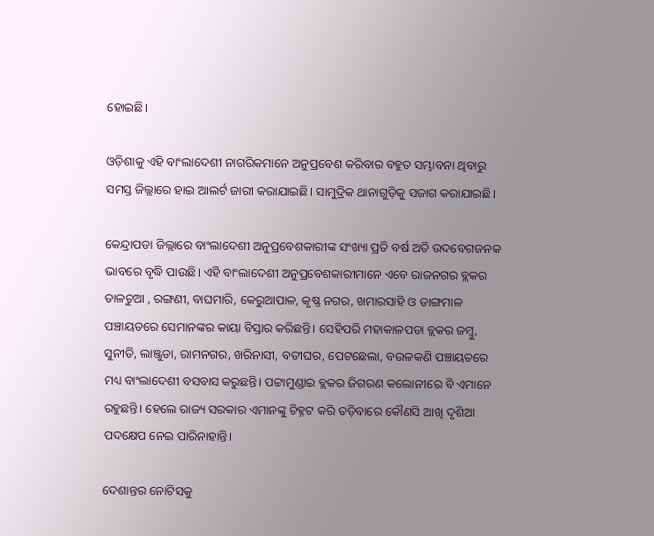ହୋଇଛି।

ଓଡ଼ିଶାକୁ ଏହି ବାଂଲାଦେଶୀ ନାଗରିକମାନେ ଅନୁପ୍ରବେଶ କରିବାର ବହୁତ ସମ୍ଭାବନା ଥିବାରୁ ସମସ୍ତ ଜିଲ୍ଲାରେ ହାଇ ଆଲର୍ଟ ଜାରୀ କରାଯାଇଛି। ସାମୁଦ୍ରିକ ଥାନାଗୁଡ଼ିକୁ ସଜାଗ କରାଯାଇଛି।

କେନ୍ଦ୍ରାପଡା ଜିଲ୍ଲାରେ ବାଂଲାଦେଶୀ ଅନୁପ୍ରବେଶକାରୀଙ୍କ ସଂଖ୍ୟା ପ୍ରତି ବର୍ଷ ଅତି ଉଦବେଗଜନକ ଭାବରେ ବୃଦ୍ଧି ପାଉଛି। ଏହି ବାଂଲାଦେଶୀ ଅନୁପ୍ରବେଶକାରୀମାନେ ଏବେ ରାଜନଗର ବ୍ଲକର ତାଳଚୁଆ , ରଙ୍ଗଣୀ, ବାଘମାରି, କେରୁଆପାଳ, କୃଷ୍ଣ ନଗର, ଖମାରସାହି ଓ ଡାଙ୍ଗମାଳ ପଞ୍ଚାୟତରେ ସେମାନଙ୍କର କାୟା ବିସ୍ତାର କରିଛନ୍ତି। ସେହିପରି ମହାକାଳପଡା ବ୍ଲକର ଜମ୍ବୁ, ସୁନୀତି, ଲାଞ୍ଜୁଡା, ରାମନଗର, ଖରିନାସୀ, ବତୀଘର, ପେଟଛେଲା, ବଉଳକଣି ପଞ୍ଚାୟତରେ ମଧ୍ୟ ବାଂଲାଦେଶୀ ବସବାସ କରୁଛନ୍ତି। ପଟ୍ଟାମୁଣ୍ଡାଇ ବ୍ଲକର ଜିଗରଣ କଲୋନୀରେ ବି ଏମାନେ ରହୁଛନ୍ତି। ହେଲେ ରାଜ୍ୟ ସରକାର ଏମାନଙ୍କୁ ଚିହ୍ନଟ କରି ତଡ଼ିବାରେ କୌଣସି ଆଖି ଦୃଶିଆ ପଦକ୍ଷେପ ନେଇ ପାରିନାହାନ୍ତି।

ଦେଶାନ୍ତର ନୋଟିସକୁ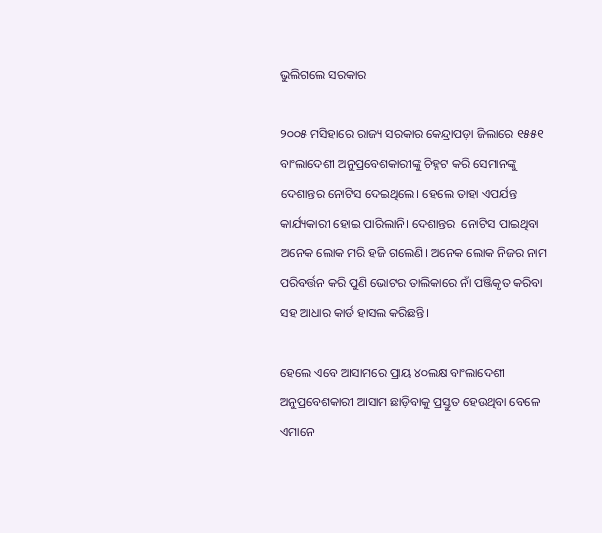ଭୁଲିଗଲେ ସରକାର

୨୦୦୫ ମସିହାରେ ରାଜ୍ୟ ସରକାର କେନ୍ଦ୍ରାପଡ଼ା ଜିଲାରେ ୧୫୫୧ ବାଂଲାଦେଶୀ ଅନୁପ୍ରବେଶକାରୀଙ୍କୁ ଚିହ୍ନଟ କରି ସେମାନଙ୍କୁ ଦେଶାନ୍ତର ନୋଟିସ ଦେଇଥିଲେ। ହେଲେ ତାହା ଏପର୍ଯନ୍ତ କାର୍ଯ୍ୟକାରୀ ହୋଇ ପାରିଲାନି। ଦେଶାନ୍ତର  ନୋଟିସ ପାଇଥିବା ଅନେକ ଲୋକ ମରି ହଜି ଗଲେଣି। ଅନେକ ଲୋକ ନିଜର ନାମ ପରିବର୍ତ୍ତନ କରି ପୁଣି ଭୋଟର ତାଲିକାରେ ନାଁ ପଞ୍ଜିକୃତ କରିବା ସହ ଆଧାର କାର୍ଡ ହାସଲ କରିଛନ୍ତି।

ହେଲେ ଏବେ ଆସାମରେ ପ୍ରାୟ ୪୦ଲକ୍ଷ ବାଂଲାଦେଶୀ ଅନୁପ୍ରବେଶକାରୀ ଆସାମ ଛାଡ଼ିବାକୁ ପ୍ରସ୍ତୁତ ହେଉଥିବା ବେଳେ ଏମାନେ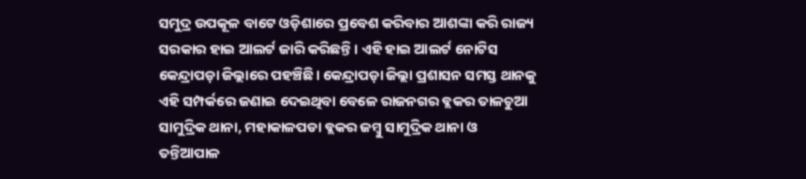ସମୁଦ୍ର ଉପକୂଳ ବାଟେ ଓଡ଼ିଶାରେ ପ୍ରବେଶ କରିବାର ଆଶଙ୍କା କରି ରାଜ୍ୟ ସରକାର ହାଇ ଆଲର୍ଟ ଜାରି କରିଛନ୍ତି। ଏହି ହାଇ ଆଲର୍ଟ ନୋଟିସ କେନ୍ଦ୍ରାପଡ଼ା ଜିଲ୍ଲାରେ ପହଞ୍ଚିଛି। କେନ୍ଦ୍ରାପଡ଼ା ଜିଲ୍ଲା ପ୍ରଶାସନ ସମସ୍ତ ଥାନକୁ ଏହି ସମ୍ପର୍କରେ ଜଣାଇ ଦେଇଥିବା ବେଳେ ରାଜନଗର ବ୍ଲକର ତାଳଚୁଆ ସାମୁଦ୍ରିକ ଥାନା, ମହାକାଳପଡା ବ୍ଲକର ଜମ୍ବୁ ସାମୁଦ୍ରିକ ଥାନା ଓ ତନ୍ତିଆପାଳ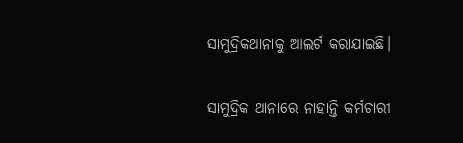ସାମୁଦ୍ରିକଥାନାକୁ ଆଲର୍ଟ କରାଯାଇଛି।

ସାମୁଦ୍ରିକ ଥାନାରେ ନାହାନ୍ତି କର୍ମଚାରୀ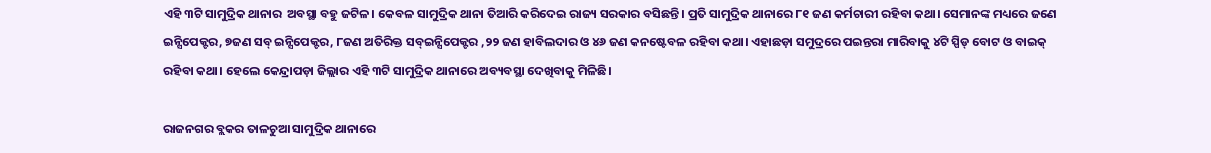ଏହି ୩ଟି ସାମୁଦ୍ରିକ ଥାନାର  ଅବସ୍ଥା ବହୁ ଜଟିଳ। କେବଳ ସାମୁଦ୍ରିକ ଥାନା ତିଆରି କରିଦେଇ ରାଜ୍ୟ ସରକାର ବସିଛନ୍ତି। ପ୍ରତି ସାମୁଦ୍ରିକ ଥାନାରେ ୮୧ ଜଣ କର୍ମଚାରୀ ରହିବା କଥା। ସେମାନଙ୍କ ମଧ୍ୟରେ ଜଣେ ଇନ୍ସିପେକ୍ଟର, ୭ଜଣ ସବ୍ ଇନ୍ସିପେକ୍ଟର, ୮ଜଣ ଅତିରିକ୍ତ ସବ୍ଇନ୍ସିପେକ୍ଟର ,୨୨ ଜଣ ହାବିଲଦାର ଓ ୪୬ ଜଣ କନଷ୍ଟେବଳ ରହିବା କଥା। ଏହାଛଡ଼ା ସମୁଦ୍ରରେ ପଇନ୍ତରା ମାରିବାକୁ ୪ଟି ସ୍ପିଡ୍ ବୋଟ ଓ ବାଇକ୍  ରହିବା କଥା। ହେଲେ କେନ୍ଦ୍ରାପଡ଼ା ଜିଲ୍ଲାର ଏହି ୩ଟି ସାମୁଦ୍ରିକ ଥାନାରେ ଅବ୍ୟବସ୍ଥା ଦେଖିବାକୁ ମିଳିଛି।

ରାଜନଗର ବ୍ଲକର ତାଳଚୁଆ ସାମୁଦ୍ରିକ ଥାନାରେ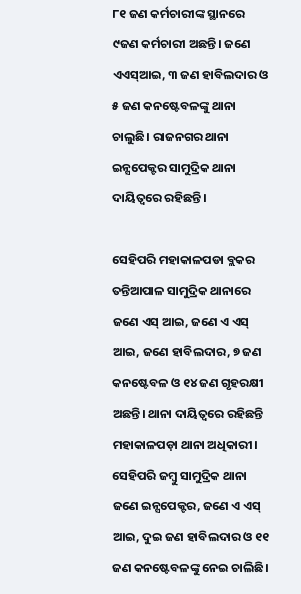୮୧ ଜଣ କର୍ମଚାରୀଙ୍କ ସ୍ଥାନରେ ୯ଜଣ କର୍ମଚାରୀ ଅଛନ୍ତି। ଜଣେ ଏଏସ୍ଆଇ, ୩ ଜଣ ହାବିଲଦାର ଓ ୫ ଜଣ କନଷ୍ଟେବଳଙ୍କୁ ଥାନା ଚାଲୁଛି। ରାଜନଗର ଥାନା ଇନ୍ସପେକ୍ଟର ସାମୁଦ୍ରିକ ଥାନା ଦାୟିତ୍ୱରେ ରହିଛନ୍ତି।

ସେହିପରି ମହାକାଳପଡା ବ୍ଲକର ତନ୍ତିଆପାଳ ସାମୁଦ୍ରିକ ଥାନାରେ ଜଣେ ଏସ୍ ଆଇ, ଜଣେ ଏ ଏସ୍ ଆଇ, ଜଣେ ହାବିଲଦାର, ୭ ଜଣ କନଷ୍ଟେବଳ ଓ ୧୪ ଜଣ ଗୃହରକ୍ଷୀ ଅଛନ୍ତି। ଥାନା ଦାୟିତ୍ୱରେ ରହିଛନ୍ତି ମହାକାଳପଡ଼ା ଥାନା ଅଧିକାରୀ। ସେହିପରି ଜମ୍ବୁ ସାମୁଦ୍ରିକ ଥାନା ଜଣେ ଇନ୍ସପେକ୍ଟର, ଜଣେ ଏ ଏସ୍ ଆଇ, ଦୁଇ ଜଣ ହାବିଲଦାର ଓ ୧୧ ଜଣ କନଷ୍ଟେବଳଙ୍କୁ ନେଇ ଚାଲିଛି।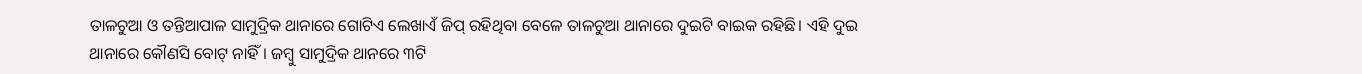ତାଳଚୁଆ ଓ ତନ୍ତିଆପାଳ ସାମୁଦ୍ରିକ ଥାନାରେ ଗୋଟିଏ ଲେଖାଏଁ ଜିପ୍ ରହିଥିବା ବେଳେ ତାଳଚୁଆ ଥାନାରେ ଦୁଇଟି ବାଇକ ରହିଛି। ଏହି ଦୁଇ ଥାନାରେ କୌଣସି ବୋଟ୍ ନାହିଁ। ଜମ୍ବୁ ସାମୁଦ୍ରିକ ଥାନରେ ୩ଟି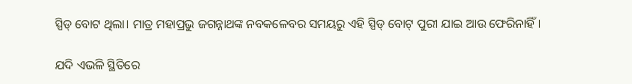ସ୍ପିଡ୍ ବୋଟ ଥିଲା। ମାତ୍ର ମହାପ୍ରଭୁ ଜଗନ୍ନାଥଙ୍କ ନବକଳେବର ସମୟରୁ ଏହି ସ୍ପିଡ୍ ବୋଟ୍ ପୁରୀ ଯାଇ ଆଉ ଫେରିନାହିଁ।

ଯଦି ଏଭଳି ସ୍ଥିତିରେ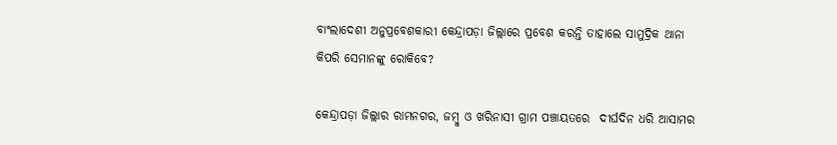ବାଂଲାଦେଶୀ ଅନୁପ୍ରବେଶକାରୀ କେନ୍ଦ୍ରାପଡ଼ା ଜିଲ୍ଲାରେ ପ୍ରବେଶ କରନ୍ତି ତାହାଲେ ସାମୁଦ୍ରିକ ଥାନା କିପରି ସେମାନଙ୍କୁ ରୋକିବେ?

କେନ୍ଦ୍ରାପଡ଼ା ଜିଲ୍ଲାର ରାମନଗର, ଜମ୍ବୁ ଓ ଖରିନାସୀ ଗ୍ରାମ ପଞ୍ଚାୟତରେ  ଦୀର୍ଘଦିନ ଧରି ଆସାମର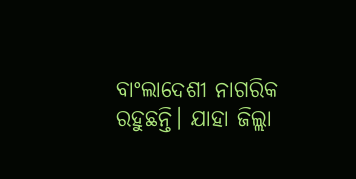ବାଂଲାଦେଶୀ ନାଗରିକ ରହୁଛନ୍ତି। ଯାହା ଜିଲ୍ଲା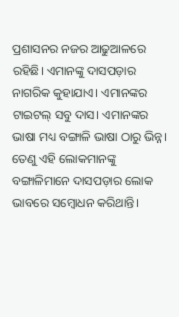ପ୍ରଶାସନର ନଜର ଆଢୁଆଳରେ ରହିଛି। ଏମାନଙ୍କୁ ଦାସପଡ଼ାର ନାଗରିକ କୁହାଯାଏ। ଏମାନଙ୍କର ଟାଇଟଲ୍ ସବୁ ଦାସ। ଏମାନଙ୍କର ଭାଷା ମଧ୍ୟ ବଙ୍ଗାଳି ଭାଷା ଠାରୁ ଭିନ୍ନ। ତେଣୁ ଏହି ଲୋକମାନଙ୍କୁ ବଙ୍ଗାଳିମାନେ ଦାସପଡ଼ାର ଲୋକ ଭାବରେ ସମ୍ବୋଧନ କରିଥାନ୍ତି।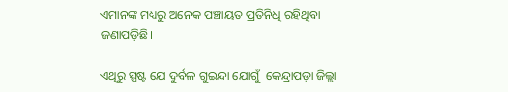ଏମାନଙ୍କ ମଧ୍ୟରୁ ଅନେକ ପଞ୍ଚାୟତ ପ୍ରତିନିଧି ରହିଥିବା ଜଣାପଡ଼ିଛି।

ଏଥିରୁ ସ୍ପଷ୍ଟ ଯେ ଦୁର୍ବଳ ଗୁଇନ୍ଦା ଯୋଗୁଁ  କେନ୍ଦ୍ରାପଡ଼ା ଜିଲ୍ଲା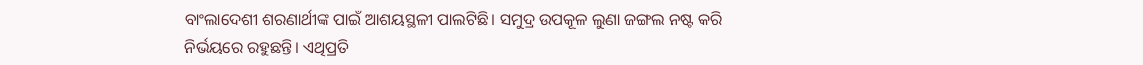ବାଂଲାଦେଶୀ ଶରଣାର୍ଥୀଙ୍କ ପାଇଁ ଆଶୟସ୍ଥଳୀ ପାଲଟିଛି। ସମୁଦ୍ର ଉପକୂଳ ଲୁଣା ଜଙ୍ଗଲ ନଷ୍ଟ କରି ନିର୍ଭୟରେ ରହୁଛନ୍ତି। ଏଥିପ୍ରତି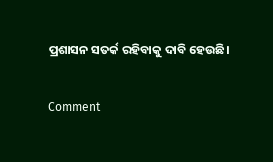ପ୍ରଶାସନ ସତର୍କ ରହିବାକୁ ଦାବି ହେଉଛି।

Comment